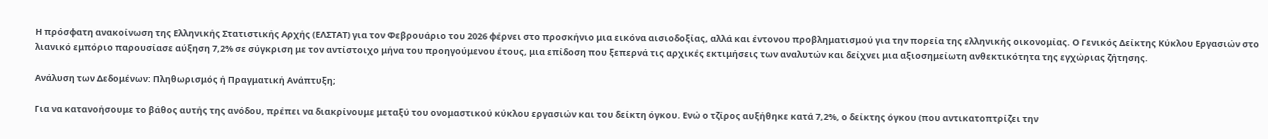Η πρόσφατη ανακοίνωση της Ελληνικής Στατιστικής Αρχής (ΕΛΣΤΑΤ) για τον Φεβρουάριο του 2026 φέρνει στο προσκήνιο μια εικόνα αισιοδοξίας, αλλά και έντονου προβληματισμού για την πορεία της ελληνικής οικονομίας. Ο Γενικός Δείκτης Κύκλου Εργασιών στο λιανικό εμπόριο παρουσίασε αύξηση 7,2% σε σύγκριση με τον αντίστοιχο μήνα του προηγούμενου έτους, μια επίδοση που ξεπερνά τις αρχικές εκτιμήσεις των αναλυτών και δείχνει μια αξιοσημείωτη ανθεκτικότητα της εγχώριας ζήτησης.

Ανάλυση των Δεδομένων: Πληθωρισμός ή Πραγματική Ανάπτυξη;

Για να κατανοήσουμε το βάθος αυτής της ανόδου, πρέπει να διακρίνουμε μεταξύ του ονομαστικού κύκλου εργασιών και του δείκτη όγκου. Ενώ ο τζίρος αυξήθηκε κατά 7,2%, ο δείκτης όγκου (που αντικατοπτρίζει την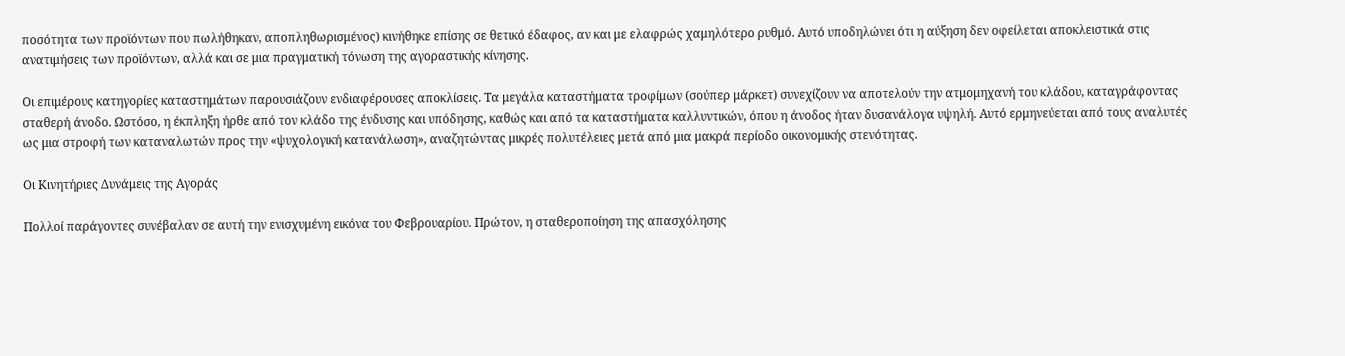ποσότητα των προϊόντων που πωλήθηκαν, αποπληθωρισμένος) κινήθηκε επίσης σε θετικό έδαφος, αν και με ελαφρώς χαμηλότερο ρυθμό. Αυτό υποδηλώνει ότι η αύξηση δεν οφείλεται αποκλειστικά στις ανατιμήσεις των προϊόντων, αλλά και σε μια πραγματική τόνωση της αγοραστικής κίνησης.

Οι επιμέρους κατηγορίες καταστημάτων παρουσιάζουν ενδιαφέρουσες αποκλίσεις. Τα μεγάλα καταστήματα τροφίμων (σούπερ μάρκετ) συνεχίζουν να αποτελούν την ατμομηχανή του κλάδου, καταγράφοντας σταθερή άνοδο. Ωστόσο, η έκπληξη ήρθε από τον κλάδο της ένδυσης και υπόδησης, καθώς και από τα καταστήματα καλλυντικών, όπου η άνοδος ήταν δυσανάλογα υψηλή. Αυτό ερμηνεύεται από τους αναλυτές ως μια στροφή των καταναλωτών προς την «ψυχολογική κατανάλωση», αναζητώντας μικρές πολυτέλειες μετά από μια μακρά περίοδο οικονομικής στενότητας.

Οι Κινητήριες Δυνάμεις της Αγοράς

Πολλοί παράγοντες συνέβαλαν σε αυτή την ενισχυμένη εικόνα του Φεβρουαρίου. Πρώτον, η σταθεροποίηση της απασχόλησης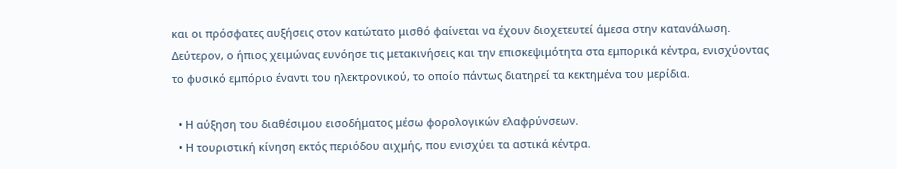και οι πρόσφατες αυξήσεις στον κατώτατο μισθό φαίνεται να έχουν διοχετευτεί άμεσα στην κατανάλωση. Δεύτερον, ο ήπιος χειμώνας ευνόησε τις μετακινήσεις και την επισκεψιμότητα στα εμπορικά κέντρα, ενισχύοντας το φυσικό εμπόριο έναντι του ηλεκτρονικού, το οποίο πάντως διατηρεί τα κεκτημένα του μερίδια.

  • Η αύξηση του διαθέσιμου εισοδήματος μέσω φορολογικών ελαφρύνσεων.
  • Η τουριστική κίνηση εκτός περιόδου αιχμής, που ενισχύει τα αστικά κέντρα.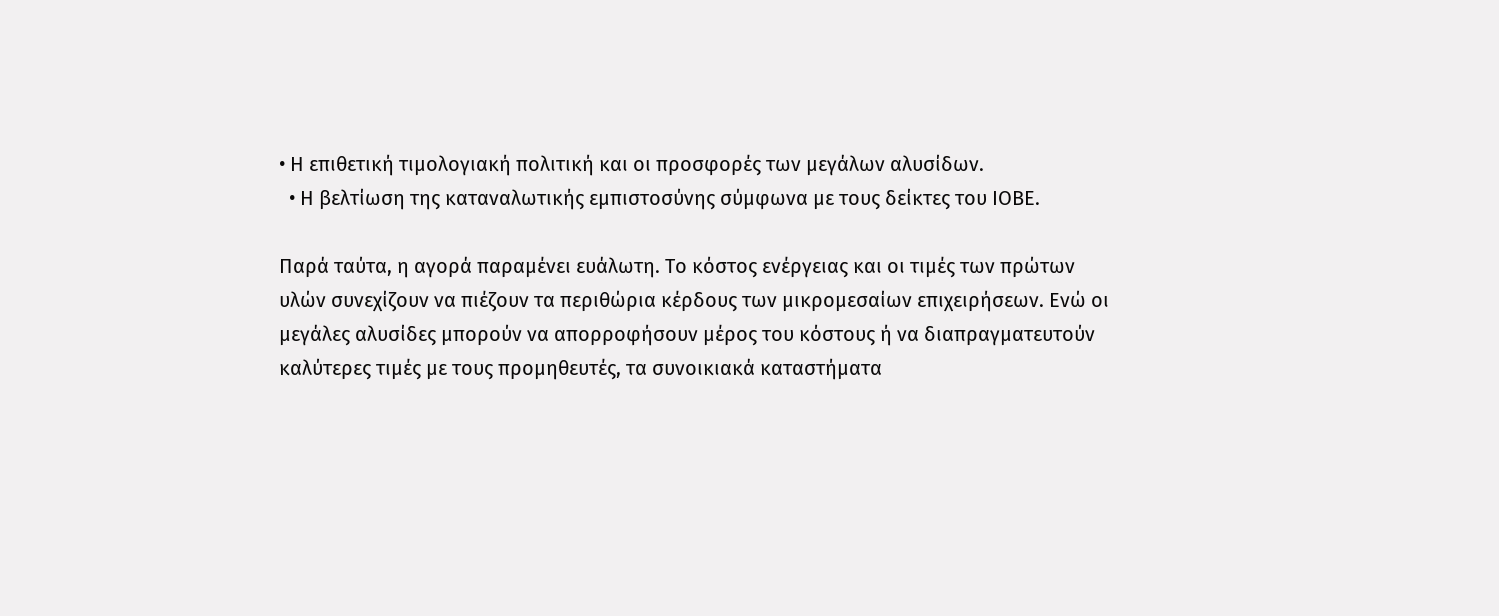• Η επιθετική τιμολογιακή πολιτική και οι προσφορές των μεγάλων αλυσίδων.
  • Η βελτίωση της καταναλωτικής εμπιστοσύνης σύμφωνα με τους δείκτες του ΙΟΒΕ.

Παρά ταύτα, η αγορά παραμένει ευάλωτη. Το κόστος ενέργειας και οι τιμές των πρώτων υλών συνεχίζουν να πιέζουν τα περιθώρια κέρδους των μικρομεσαίων επιχειρήσεων. Ενώ οι μεγάλες αλυσίδες μπορούν να απορροφήσουν μέρος του κόστους ή να διαπραγματευτούν καλύτερες τιμές με τους προμηθευτές, τα συνοικιακά καταστήματα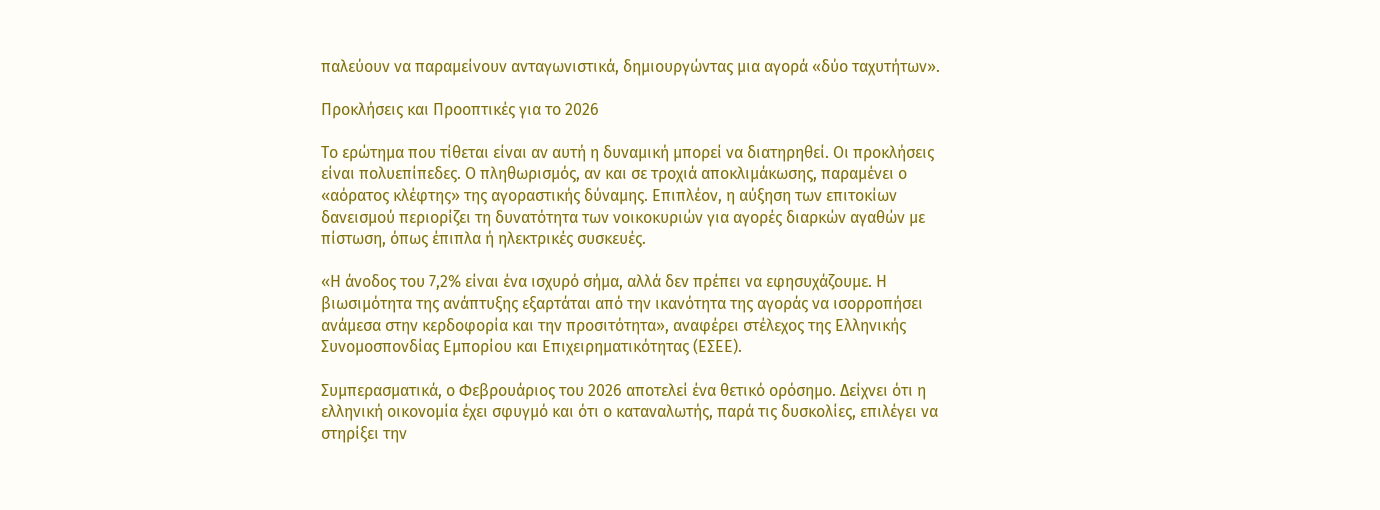παλεύουν να παραμείνουν ανταγωνιστικά, δημιουργώντας μια αγορά «δύο ταχυτήτων».

Προκλήσεις και Προοπτικές για το 2026

Το ερώτημα που τίθεται είναι αν αυτή η δυναμική μπορεί να διατηρηθεί. Οι προκλήσεις είναι πολυεπίπεδες. Ο πληθωρισμός, αν και σε τροχιά αποκλιμάκωσης, παραμένει ο «αόρατος κλέφτης» της αγοραστικής δύναμης. Επιπλέον, η αύξηση των επιτοκίων δανεισμού περιορίζει τη δυνατότητα των νοικοκυριών για αγορές διαρκών αγαθών με πίστωση, όπως έπιπλα ή ηλεκτρικές συσκευές.

«Η άνοδος του 7,2% είναι ένα ισχυρό σήμα, αλλά δεν πρέπει να εφησυχάζουμε. Η βιωσιμότητα της ανάπτυξης εξαρτάται από την ικανότητα της αγοράς να ισορροπήσει ανάμεσα στην κερδοφορία και την προσιτότητα», αναφέρει στέλεχος της Ελληνικής Συνομοσπονδίας Εμπορίου και Επιχειρηματικότητας (ΕΣΕΕ).

Συμπερασματικά, ο Φεβρουάριος του 2026 αποτελεί ένα θετικό ορόσημο. Δείχνει ότι η ελληνική οικονομία έχει σφυγμό και ότι ο καταναλωτής, παρά τις δυσκολίες, επιλέγει να στηρίξει την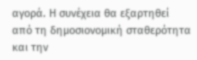αγορά. Η συνέχεια θα εξαρτηθεί από τη δημοσιονομική σταθερότητα και την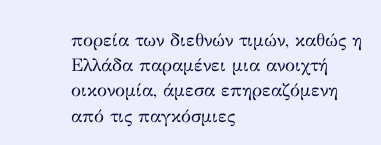πορεία των διεθνών τιμών, καθώς η Ελλάδα παραμένει μια ανοιχτή οικονομία, άμεσα επηρεαζόμενη από τις παγκόσμιες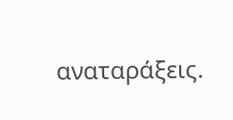αναταράξεις.